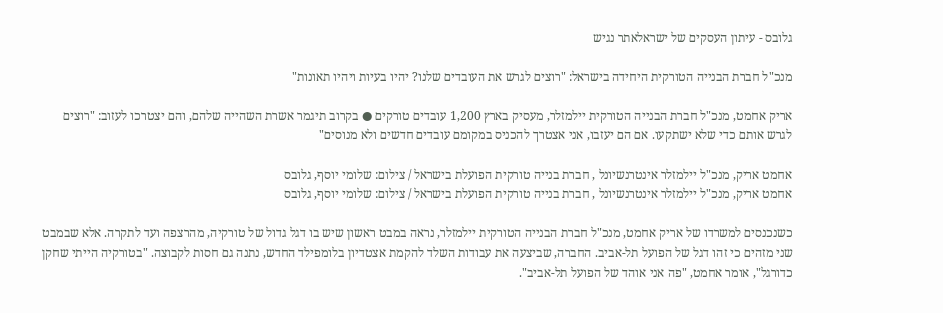גלובס - עיתון העסקים של ישראלאתר נגיש

מנכ"ל חברת הבנייה הטורקית היחידה בישראל: "רוצים לגרש את העובדים שלנו? יהיו בעיות ויהיו תאונות"

אריק אחמט, מנכ"ל חברת הבנייה הטורקית יילמזלר, מעסיק בארץ 1,200 עובדים טורקים ● בקרוב תיגמר אשרת השהייה שלהם, והם יצטרכו לעזוב: "רוצים לגרש אותם כדי שלא ישתקעו. אם הם יעזבו, אני אצטרך להכניס במקומם עובדים חדשים ולא מנוסים"

אחמט אריק, מנכ"ל יילמזלר אינטרנשיונל , חברת בנייה טורקית הפועלת בישראל / צילום: שלומי יוסף, גלובס
אחמט אריק, מנכ"ל יילמזלר אינטרנשיונל , חברת בנייה טורקית הפועלת בישראל / צילום: שלומי יוסף, גלובס

כשנכנסים למשרדו של אריק אחמט, מנכ"ל חברת הבנייה הטורקית יילמזלר, נראה במבט ראשון שיש בו דגל גדול של טורקיה, מהרצפה ועד לתקרה. אלא שבמבט שני מזהים כי זהו דגל של הפועל תל-אביב. החברה, שביצעה את עבודות השלד להקמת אצטדיון בלומפילד החדש, נתנה גם חסות לקבוצה. "בטורקיה הייתי שחקן כדורגל", אומר אחמט, "פה אני אוהד של הפועל תל-אביב".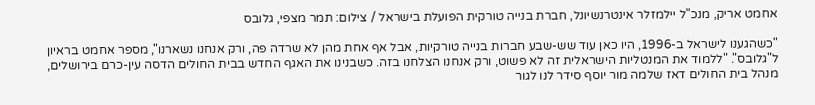אחמט אריק, מנכ"ל יילמזלר אינטרנשיונל, חברת בנייה טורקית הפועלת בישראל / צילום: תמר מצפי, גלובס

"כשהגענו לישראל ב-1996, היו כאן עוד שש-שבע חברות בנייה טורקיות, אבל אף אחת מהן לא שרדה פה, ורק אנחנו נשארנו", מספר אחמט בראיון ל"גלובס". "ללמוד את המנטליות הישראלית זה לא פשוט, ורק אנחנו הצלחנו בזה. כשבנינו את האגף החדש בבית החולים הדסה עין-כרם בירושלים, מנהל בית החולים דאז שלמה מור יוסף סידר לנו לגור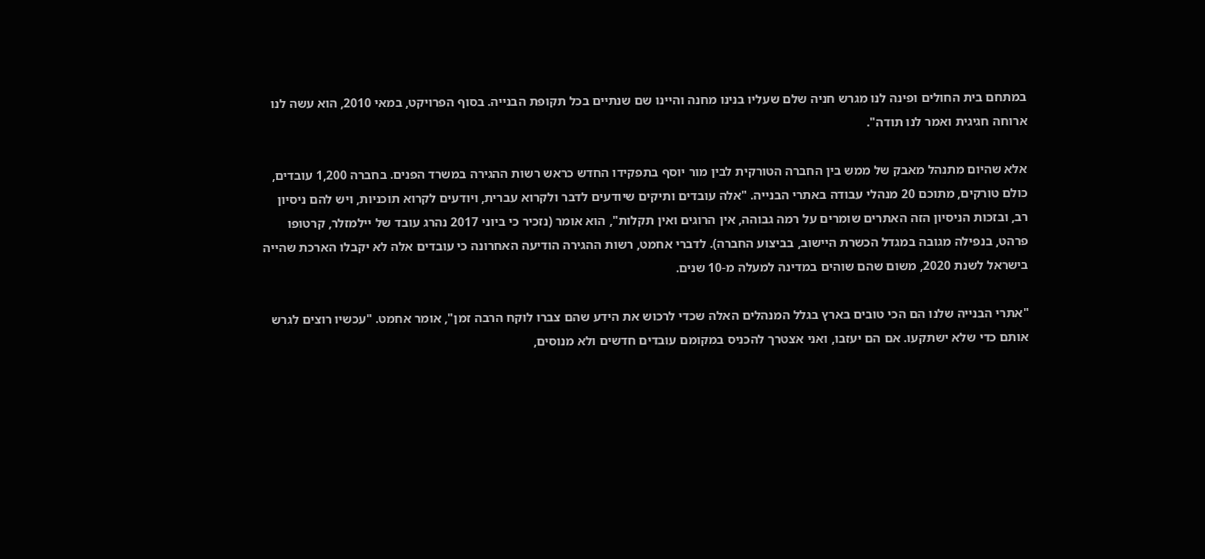במתחם בית החולים ופינה לנו מגרש חניה שלם שעליו בנינו מחנה והיינו שם שנתיים בכל תקופת הבנייה. בסוף הפרויקט, במאי 2010, הוא עשה לנו ארוחה חגיגית ואמר לנו תודה".

אלא שהיום מתנהל מאבק של ממש בין החברה הטורקית לבין מור יוסף בתפקידו החדש כראש רשות ההגירה במשרד הפנים. בחברה 1,200 עובדים, כולם טורקים, מתוכם 20 מנהלי עבודה באתרי הבנייה. "אלה עובדים ותיקים שיודעים לדבר ולקרוא עברית, ויודעים לקרוא תוכניות, ויש להם ניסיון רב, ובזכות הניסיון הזה האתרים שומרים על רמה גבוהה, אין הרוגים ואין תקלות", הוא אומר (נזכיר כי ביוני 2017 נהרג עובד של יילמזלר, קרטופו פרהט, בנפילה מגובה במגדל הכשרת היישוב, בביצוע החברה). לדברי אחמט, רשות ההגירה הודיעה האחרונה כי עובדים אלה לא יקבלו הארכת שהייה בישראל לשנת 2020, משום שהם שוהים במדינה למעלה מ-10 שנים.

"אתרי הבנייה שלנו הם הכי טובים בארץ בגלל המנהלים האלה שכדי לרכוש את הידע שהם צברו לוקח הרבה זמן", אומר אחמט. "עכשיו רוצים לגרש אותם כדי שלא ישתקעו. אם הם יעזבו, ואני אצטרך להכניס במקומם עובדים חדשים ולא מנוסים,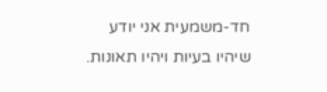חד-משמעית אני יודע שיהיו בעיות ויהיו תאונות.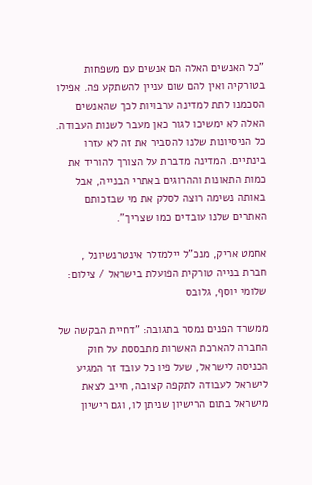"כל האנשים האלה הם אנשים עם משפחות בטורקיה ואין להם שום עניין להשתקע פה. אפילו הסכמנו לתת למדינה ערבויות לכך שהאנשים האלה לא ימשיכו לגור כאן מעבר לשנות העבודה. כל הניסיונות שלנו להסביר את זה לא עזרו בינתיים. המדינה מדברת על הצורך להוריד את כמות התאונות וההרוגים באתרי הבנייה, אבל באותה נשימה רוצה לסלק את מי שבזכותם האתרים שלנו עובדים כמו שצריך".

אחמט אריק, מנכ"ל יילמזלר אינטרנשיונל , חברת בנייה טורקית הפועלת בישראל / צילום: שלומי יוסף, גלובס

ממשרד הפנים נמסר בתגובה: "דחיית הבקשה של החברה להארכת האשרות מתבססת על חוק הכניסה לישראל, שעל פיו כל עובד זר המגיע לישראל לעבודה לתקפה קצובה, חייב לצאת מישראל בתום הרישיון שניתן לו, וגם רישיון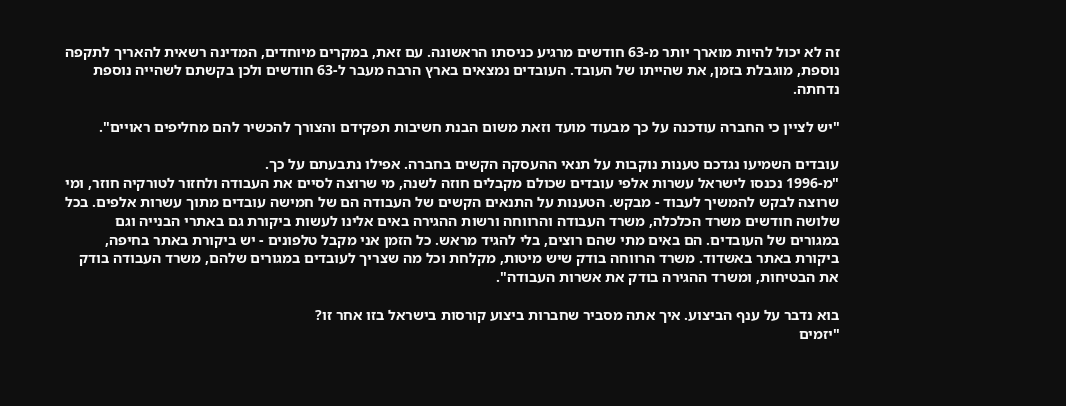זה לא יכול להיות מוארך יותר מ-63 חודשים מרגיע כניסתו הראשונה. עם זאת, במקרים מיוחדים, המדינה רשאית להאריך לתקפה נוספת, מוגבלת בזמן, את שהייתו של העובד. העובדים נמצאים בארץ הרבה מעבר ל-63 חודשים ולכן בקשתם לשהייה נוספת נדחתה.

"יש לציין כי החברה עודכנה על כך מבעוד מועד וזאת משום הבנת חשיבות תפקידם והצורך להכשיר להם מחליפים ראויים".

עובדים השמיעו נגדכם טענות נוקבות על תנאי ההעסקה הקשים בחברה. אפילו נתבעתם על כך.
"מ-1996 נכנסו לישראל עשרות אלפי עובדים שכולם מקבלים חוזה לשנה, מי שרוצה לסיים את העבודה ולחזור לטורקיה חוזר, ומי שרוצה לבקש להמשיך לעבוד - מבקש. הטענות על התנאים הקשים של העבודה הם של חמישה עובדים מתוך עשרות אלפים. בכל שלושה חודשים משרד הכלכלה, משרד העבודה והרווחה ורשות ההגירה באים אלינו לעשות ביקורת גם באתרי הבנייה וגם במגורים של העובדים. הם באים מתי שהם רוצים, בלי להגיד מראש. כל הזמן אני מקבל טלפונים - יש ביקורת באתר בחיפה, ביקורת באתר באשדוד. משרד הרווחה בודק שיש מיטות, מקלחת וכל מה שצריך לעובדים במגורים שלהם, משרד העבודה בודק את הבטיחות, ומשרד ההגירה בודק את אשרות העבודה".

בוא נדבר על ענף הביצוע. איך אתה מסביר שחברות ביצוע קורסות בישראל בזו אחר זו?
"יזמים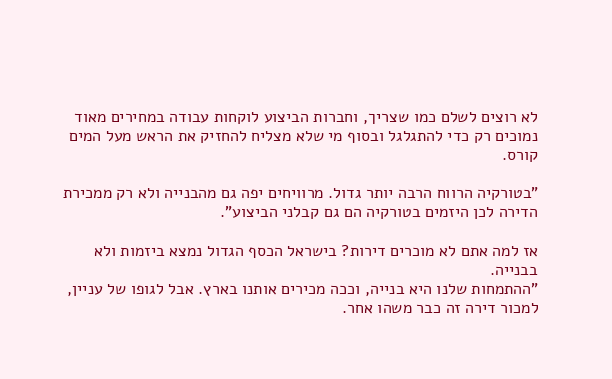לא רוצים לשלם כמו שצריך, וחברות הביצוע לוקחות עבודה במחירים מאוד נמוכים רק כדי להתגלגל ובסוף מי שלא מצליח להחזיק את הראש מעל המים קורס.

"בטורקיה הרווח הרבה יותר גדול. מרוויחים יפה גם מהבנייה ולא רק ממכירת הדירה לכן היזמים בטורקיה הם גם קבלני הביצוע".

אז למה אתם לא מוכרים דירות? בישראל הכסף הגדול נמצא ביזמות ולא בבנייה.
"ההתמחות שלנו היא בנייה, וככה מכירים אותנו בארץ. אבל לגופו של עניין, למכור דירה זה כבר משהו אחר.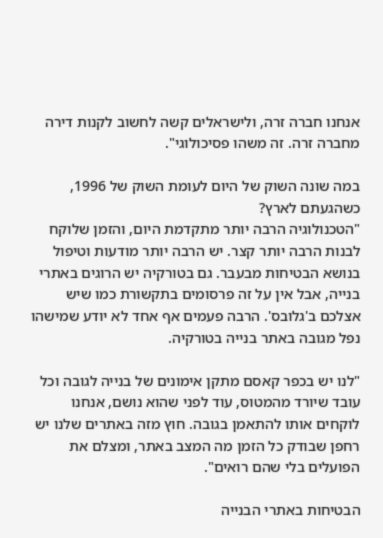אנחנו חברה זרה, ולישראלים קשה לחשוב לקנות דירה מחברה זרה. זה משהו פסיכולוגי".

במה שונה השוק של היום לעומת השוק של 1996, כשהגעתם לארץ?
"הטכנולוגיה הרבה יותר מתקדמת היום, והזמן שלוקח לבנות הרבה יותר קצר. יש הרבה יותר מודעות וטיפול בנושא הבטיחות מבעבר. גם בטורקיה יש הרוגים באתרי בנייה, אבל אין על זה פרסומים בתקשורת כמו שיש אצלכם ב'גלובס'. הרבה פעמים אף אחד לא יודע שמישהו נפל מגובה באתר בנייה בטורקיה.

"לנו יש בכפר קאסם מתקן אימונים של בנייה לגובה וכל עובד שיורד מהמטוס, עוד לפני שהוא נושם, אנחנו לוקחים אותו להתאמן בגובה. חוץ מזה באתרים שלנו יש רחפן שבודק כל הזמן מה המצב באתר, ומצלם את הפועלים בלי שהם רואים".

הבטיחות באתרי הבנייה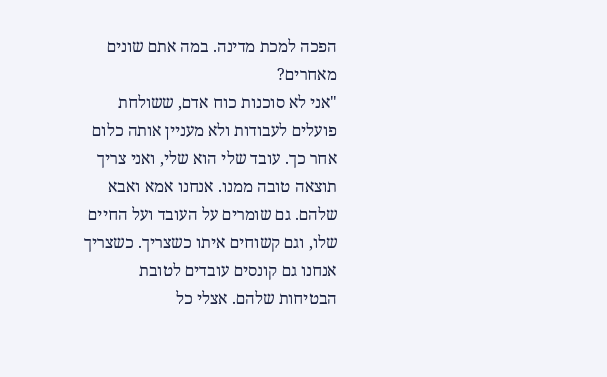הפכה למכת מדינה. במה אתם שונים מאחרים?
"אני לא סוכנות כוח אדם, ששולחת פועלים לעבודות ולא מעניין אותה כלום אחר כך. עובד שלי הוא שלי, ואני צריך תוצאה טובה ממנו. אנחנו אמא ואבא שלהם. גם שומרים על העובד ועל החיים שלו, וגם קשוחים איתו כשצריך. כשצריך אנחנו גם קונסים עובדים לטובת הבטיחות שלהם. אצלי כל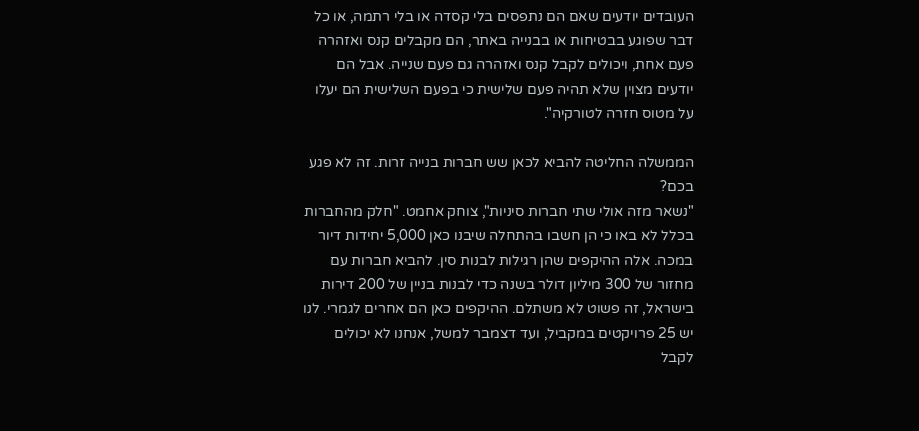העובדים יודעים שאם הם נתפסים בלי קסדה או בלי רתמה, או כל דבר שפוגע בבטיחות או בבנייה באתר, הם מקבלים קנס ואזהרה פעם אחת, ויכולים לקבל קנס ואזהרה גם פעם שנייה. אבל הם יודעים מצוין שלא תהיה פעם שלישית כי בפעם השלישית הם יעלו על מטוס חזרה לטורקיה".

הממשלה החליטה להביא לכאן שש חברות בנייה זרות. זה לא פגע בכם?
"נשאר מזה אולי שתי חברות סיניות", צוחק אחמט. "חלק מהחברות בכלל לא באו כי הן חשבו בהתחלה שיבנו כאן 5,000 יחידות דיור במכה. אלה ההיקפים שהן רגילות לבנות סין. להביא חברות עם מחזור של 300 מיליון דולר בשנה כדי לבנות בניין של 200 דירות בישראל, זה פשוט לא משתלם. ההיקפים כאן הם אחרים לגמרי. לנו יש 25 פרויקטים במקביל, ועד דצמבר למשל, אנחנו לא יכולים לקבל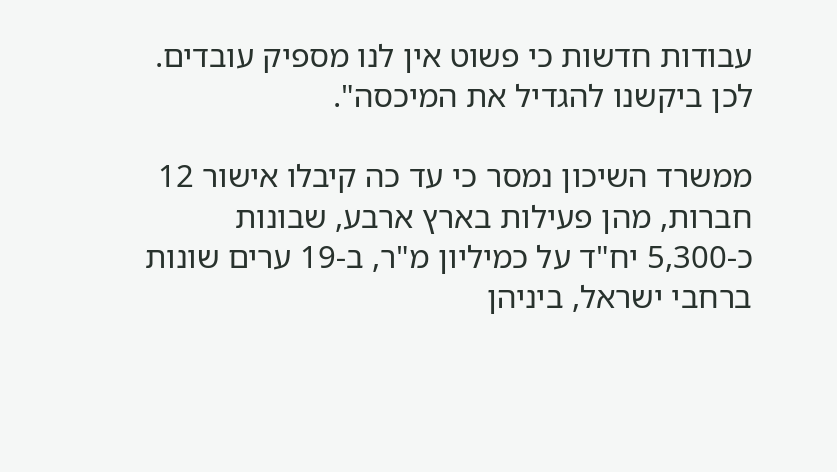עבודות חדשות כי פשוט אין לנו מספיק עובדים. לכן ביקשנו להגדיל את המיכסה".

ממשרד השיכון נמסר כי עד כה קיבלו אישור 12 חברות, מהן פעילות בארץ ארבע, שבונות כ-5,300 יח"ד על כמיליון מ"ר, ב-19 ערים שונות ברחבי ישראל, ביניהן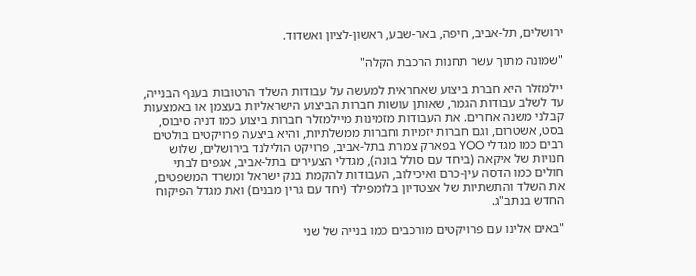ירושלים, תל-אביב, חיפה, באר-שבע, ראשון-לציון ואשדוד.

"שמונה מתוך עשר תחנות הרכבת הקלה"

יילמזלר היא חברת ביצוע שאחראית למעשה על עבודות השלד הרטובות בענף הבנייה, עד לשלב עבודות הגמר, שאותן עושות חברות הביצוע הישראליות בעצמן או באמצעות קבלני משנה אחרים. את העבודות מזמינות מיילמזלר חברות ביצוע כמו דניה סיבוס, בסט, אשטרום, וגם חברות יזמיות וחברות ממשלתיות, והיא ביצעה פרויקטים בולטים רבים כמו מגדלי YOO בפארק צמרת בתל-אביב, פרויקט הולילנד בירושלים, שלוש חנויות של איקאה (ביחד עם סולל בונה), מגדלי הצעירים בתל-אביב, אגפים לבתי חולים כמו הדסה עין-כרם ואיכילוב, העבודות להקמת בנק ישראל ומשרד המשפטים, את השלד והתשתיות של אצטדיון בלומפילד (יחד עם גרין מבנים) ואת מגדל הפיקוח החדש בנתב"ג.

"באים אלינו עם פרויקטים מורכבים כמו בנייה של שני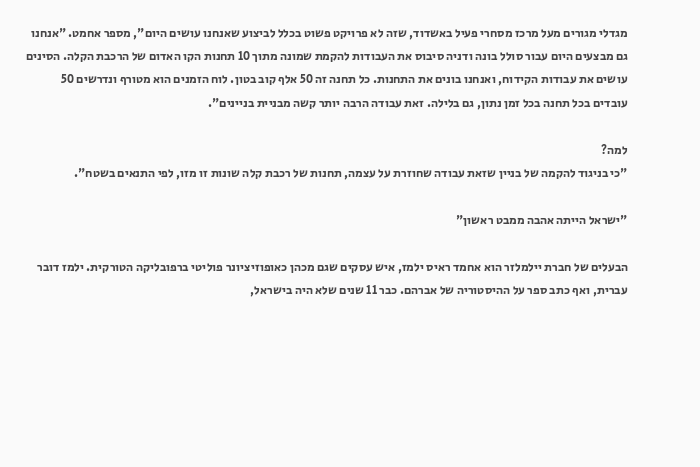מגדלי מגורים מעל מרכז מסחרי פעיל באשדוד, שזה לא פרויקט פשוט בכלל לביצוע שאנחנו עושים היום", מספר אחמט. "אנחנו גם מבצעים היום עבור סולל בונה ודניה סיבוס את העבודות להקמת שמונה מתוך 10 תחנות הקו האדום של הרכבת הקלה. הסינים עושים את עבודות הקידוח, ואנחנו בונים את התחנות. כל תחנה זה 50 אלף קוב בטון. לוח הזמנים הוא מטורף ונדרשים 50 עובדים בכל תחנה בכל זמן נתון, גם בלילה. זאת עבודה הרבה יותר קשה מבניית בניינים".

למה?
"כי בניגוד להקמה של בניין שזאת עבודה שחוזרת על עצמה, תחנות של רכבת קלה שונות זו מזו, לפי התנאים בשטח".

"ישראל הייתה אהבה ממבט ראשון"

הבעלים של חברת יילמלזר הוא אחמד ראיס ילמז, איש עסקים שגם מכהן כאופוזיציונר פוליטי ברפובליקה הטורקית. ילמז דובר עברית, ואף כתב ספר על ההיסטוריה של אברהם. כבר 11 שנים שלא היה בישראל,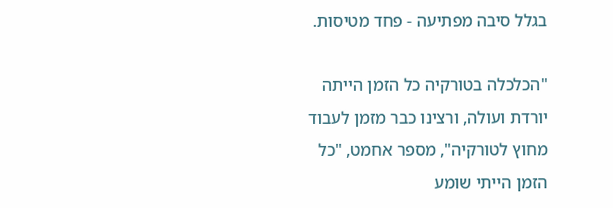בגלל סיבה מפתיעה - פחד מטיסות.

"הכלכלה בטורקיה כל הזמן הייתה יורדת ועולה, ורצינו כבר מזמן לעבוד מחוץ לטורקיה", מספר אחמט, "כל הזמן הייתי שומע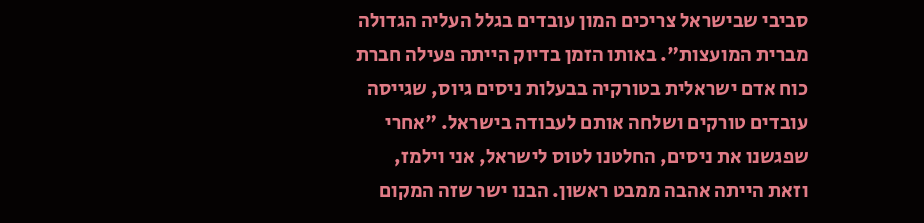סביבי שבישראל צריכים המון עובדים בגלל העליה הגדולה מברית המועצות". באותו הזמן בדיוק הייתה פעילה חברת כוח אדם ישראלית בטורקיה בבעלות ניסים גיוס, שגייסה עובדים טורקים ושלחה אותם לעבודה בישראל. "אחרי שפגשנו את ניסים, החלטנו לטוס לישראל, אני וילמז, וזאת הייתה אהבה ממבט ראשון. הבנו ישר שזה המקום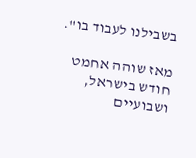בשבילנו לעבוד בו".

מאז שוהה אחמט חודש בישראל, ושבועיים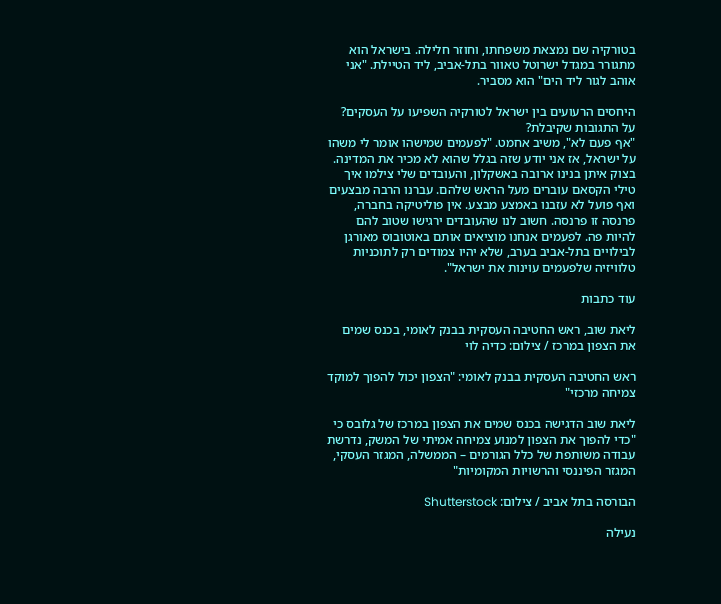בטורקיה שם נמצאת משפחתו, וחוזר חלילה. בישראל הוא מתגורר במגדל ישרוטל טאוור בתל-אביב, ליד הטיילת. "אני אוהב לגור ליד הים" הוא מסביר.

היחסים הרעועים בין ישראל לטורקיה השפיעו על העסקים? על התגובות שקיבלת?
"אף פעם לא", משיב אחמט. "לפעמים שמישהו אומר לי משהו על ישראל, אז אני יודע שזה בגלל שהוא לא מכיר את המדינה. בצוק איתן בנינו ארובה באשקלון, והעובדים שלי צילמו איך טילי הקסאם עוברים מעל הראש שלהם. עברנו הרבה מבצעים ואף פועל לא עזבנו באמצע מבצע. אין פוליטיקה בחברה, פרנסה זו פרנסה. חשוב לנו שהעובדים ירגישו שטוב להם להיות פה. לפעמים אנחנו מוציאים אותם באוטובוס מאורגן לבילויים בתל-אביב בערב, שלא יהיו צמודים רק לתוכניות טלוויזיה שלפעמים עוינות את ישראל".

עוד כתבות

ליאת שוב, ראש החטיבה העסקית בבנק לאומי, בכנס שמים את הצפון במרכז / צילום: כדיה לוי

ראש החטיבה העסקית בבנק לאומי: "הצפון יכול להפוך למוקד צמיחה מרכזי"

ליאת שוב הדגישה בכנס שמים את הצפון במרכז של גלובס כי "כדי להפוך את הצפון למנוע צמיחה אמיתי של המשק, נדרשת עבודה משותפת של כלל הגורמים – הממשלה, המגזר העסקי, המגזר הפיננסי והרשויות המקומיות"

הבורסה בתל אביב / צילום: Shutterstock

נעילה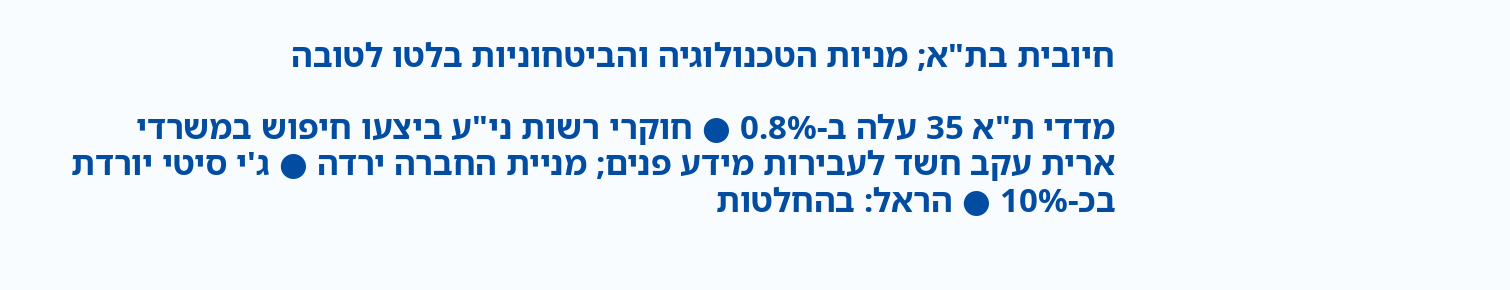חיובית בת"א; מניות הטכנולוגיה והביטחוניות בלטו לטובה

מדדי ת"א 35 עלה ב-0.8% ● חוקרי רשות ני"ע ביצעו חיפוש במשרדי ארית עקב חשד לעבירות מידע פנים; מניית החברה ירדה ● ג'י סיטי יורדת בכ-10% ● הראל: בהחלטות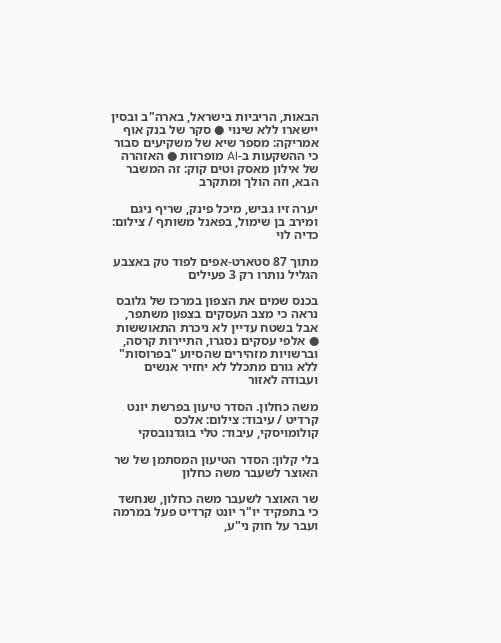הבאות, הריביות בישראל, בארה"ב ובסין יישארו ללא שינוי ● סקר של בנק אוף אמריקה: מספר שיא של משקיעים סבור כי ההשקעות ב-AI מופרזות ● האזהרה של אילון מאסק וטים קוק: זה המשבר הבא, וזה הולך ומתקרב

יערה זיו גביש, מיכל פינק, שריף ניגם ומירב בן שימול, בפאנל משותף / צילום: כדיה לוי

מתוך 87 סטארט-אפים לפוד טק באצבע הגליל נותרו רק 3 פעילים

בכנס שמים את הצפון במרכז של גלובס נראה כי מצב העסקים בצפון משתפר, אבל בשטח עדיין לא ניכרת התאוששות ● אלפי עסקים נסגרו, התיירות קרסה, וברשויות מזהירים שהסיוע "בפרוסות" ללא גורם מתכלל לא יחזיר אנשים ועבודה לאזור

משה כחלון. הסדר טיעון בפרשת יונט קרדיט / עיבוד: צילום: אלכס קולומויסקי, עיבוד: טלי בוגדנובסקי

בלי קלון: הסדר הטיעון המסתמן של שר האוצר לשעבר משה כחלון

שר האוצר לשעבר משה כחלון, שנחשד כי בתפקיד יו"ר יונט קרדיט פעל במרמה ועבר על חוק ני"ע,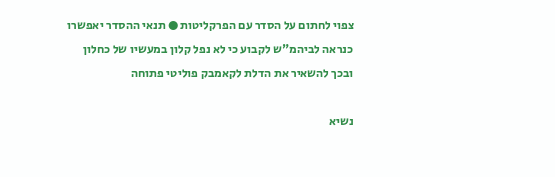צפוי לחתום על הסדר עם הפרקליטות ● תנאי ההסדר יאפשרו כנראה לביהמ"ש לקבוע כי לא נפל קלון במעשיו של כחלון ובכך להשאיר את הדלת לקאמבק פוליטי פתוחה

נשיא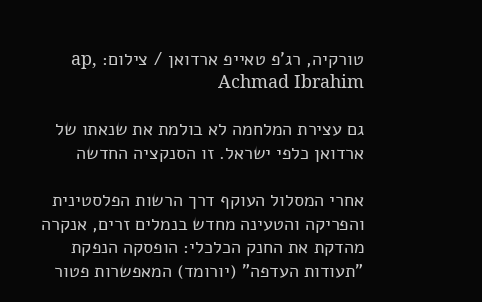טורקיה, רג'פ טאייפ ארדואן / צילום: ap, Achmad Ibrahim

גם עצירת המלחמה לא בולמת את שנאתו של ארדואן כלפי ישראל. זו הסנקציה החדשה

אחרי המסלול העוקף דרך הרשות הפלסטינית והפריקה והטעינה מחדש בנמלים זרים, אנקרה מהדקת את החנק הכלכלי: הופסקה הנפקת "תעודות העדפה" (יורומד) המאפשרות פטור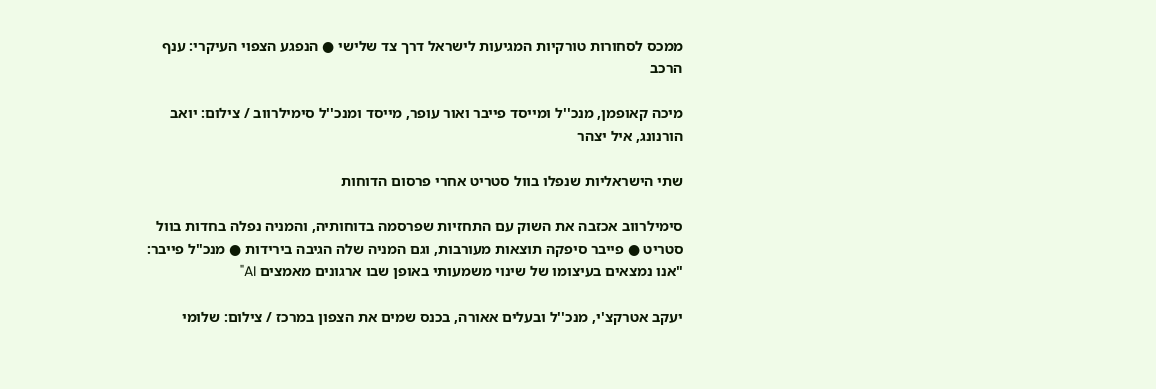ממכס לסחורות טורקיות המגיעות לישראל דרך צד שלישי ● הנפגע הצפוי העיקרי: ענף הרכב

מיכה קאופמן, מנכ''ל ומייסד פייבר ואור עופר, מייסד ומנכ''ל סימילרווב / צילום: יואב הורנונג, איל יצהר

שתי הישראליות שנפלו בוול סטריט אחרי פרסום הדוחות

סימילרווב אכזבה את השוק עם התחזיות שפרסמה בדוחותיה, והמניה נפלה בחדות בוול סטריט ● פייבר סיפקה תוצאות מעורבות, וגם המניה שלה הגיבה בירידות ● מנכ"ל פייבר: "אנו נמצאים בעיצומו של שינוי משמעותי באופן שבו ארגונים מאמצים AI"

יעקב אטרקצ'י, מנכ''ל ובעלים אאורה, בכנס שמים את הצפון במרכז / צילום: שלומי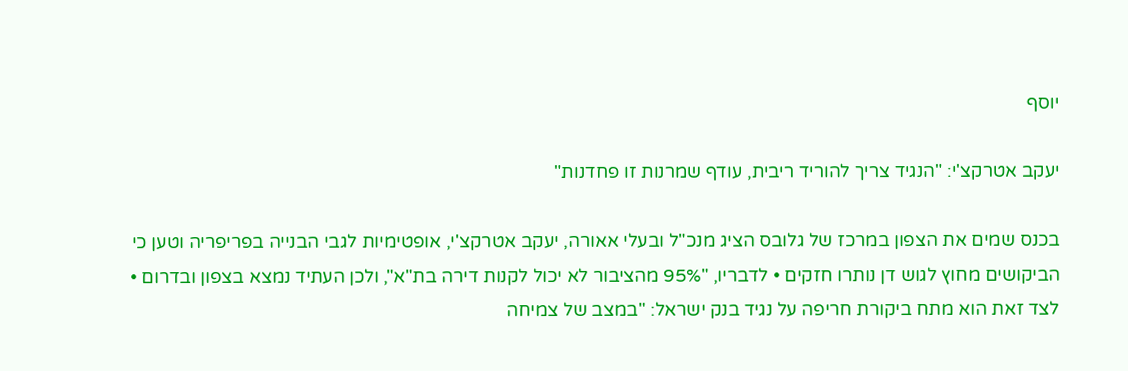יוסף

יעקב אטרקצ'י: "הנגיד צריך להוריד ריבית, עודף שמרנות זו פחדנות"

בכנס שמים את הצפון במרכז של גלובס הציג מנכ"ל ובעלי אאורה, יעקב אטרקצ'י, אופטימיות לגבי הבנייה בפריפריה וטען כי הביקושים מחוץ לגוש דן נותרו חזקים • לדבריו, "95% מהציבור לא יכול לקנות דירה בת"א", ולכן העתיד נמצא בצפון ובדרום • לצד זאת הוא מתח ביקורת חריפה על נגיד בנק ישראל: "במצב של צמיחה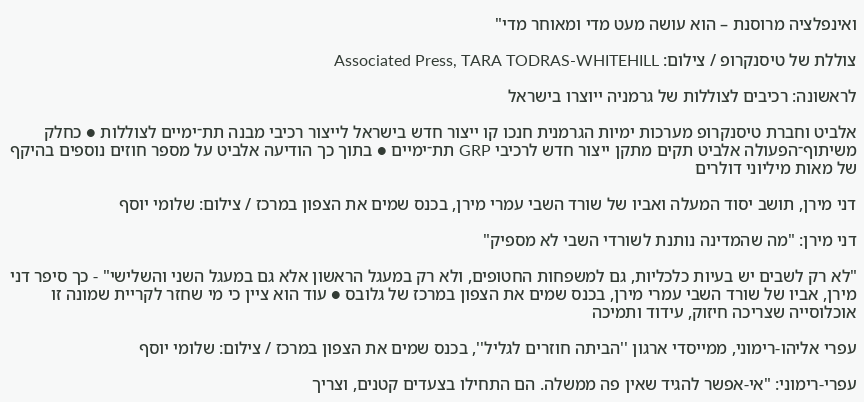ואינפלציה מרוסנת – הוא עושה מעט מדי ומאוחר מדי"

צוללת של טיסנקרופ / צילום: Associated Press, TARA TODRAS-WHITEHILL

לראשונה: רכיבים לצוללות של גרמניה ייוצרו בישראל

אלביט וחברת טיסנקרופ מערכות ימיות הגרמנית חנכו קו ייצור חדש בישראל לייצור רכיבי מבנה תת־ימיים לצוללות ● כחלק משיתוף־הפעולה אלביט תקים מתקן ייצור חדש לרכיבי GRP תת־ימיים ● בתוך כך הודיעה אלביט על מספר חוזים נוספים בהיקף של מאות מיליוני דולרים

דני מירן, תושב יסוד המעלה ואביו של שורד השבי עמרי מירן, בכנס שמים את הצפון במרכז / צילום: שלומי יוסף

דני מירן: "מה שהמדינה נותנת לשורדי השבי לא מספיק"

"לא רק לשבים יש בעיות כלכליות, גם למשפחות החטופים, ולא רק במעגל הראשון אלא גם במעגל השני והשלישי" - כך סיפר דני מירן, אביו של שורד השבי עמרי מירן, בכנס שמים את הצפון במרכז של גלובס ● עוד הוא ציין כי מי שחזר לקריית שמונה זו אוכלוסייה שצריכה חיזוק, עידוד ותמיכה

עפרי אליהו-רימוני, ממייסדי ארגון ''הביתה חוזרים לגליל'', בכנס שמים את הצפון במרכז / צילום: שלומי יוסף

עפרי-רימוני: "אי-אפשר להגיד שאין פה ממשלה. הם התחילו בצעדים קטנים, וצריך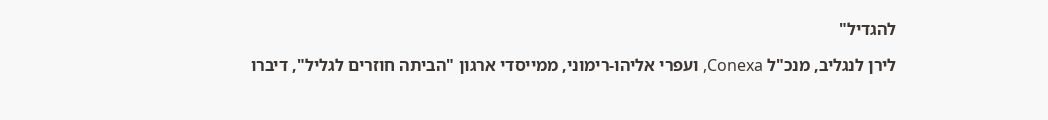להגדיל"

לירן לנגליב, מנכ"ל Conexa, ועפרי אליהו-רימוני, ממייסדי ארגון "הביתה חוזרים לגליל", דיברו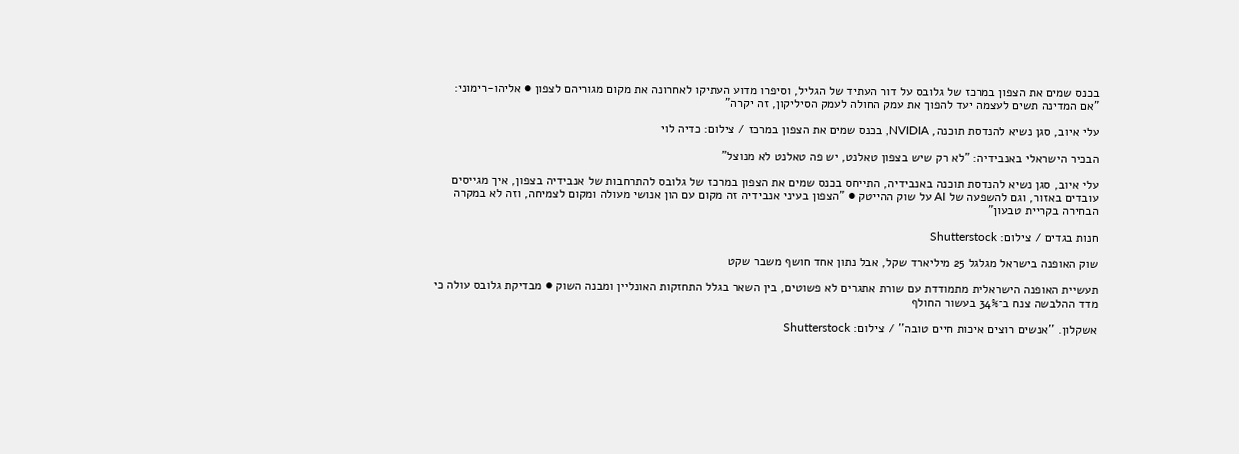בכנס שמים את הצפון במרכז של גלובס על דור העתיד של הגליל, וסיפרו מדוע העתיקו לאחרונה את מקום מגוריהם לצפון ● אליהו-רימוני: "אם המדינה תשים לעצמה יעד להפוך את עמק החולה לעמק הסיליקון, זה יקרה"

עלי איוב, סגן נשיא להנדסת תוכנה, NVIDIA, בכנס שמים את הצפון במרכז / צילום: כדיה לוי

הבכיר הישראלי באנבידיה: "לא רק שיש בצפון טאלנט, יש פה טאלנט לא מנוצל"

עלי איוב, סגן נשיא להנדסת תוכנה באנבידיה, התייחס בכנס שמים את הצפון במרכז של גלובס להתרחבות של אנבידיה בצפון, איך מגייסים עובדים באזור, וגם להשפעה של AI על שוק ההייטק ● "הצפון בעיני אנבידיה זה מקום עם הון אנושי מעולה ומקום לצמיחה, וזה לא במקרה הבחירה בקריית טבעון"

חנות בגדים / צילום: Shutterstock

שוק האופנה בישראל מגלגל 25 מיליארד שקל, אבל נתון אחד חושף משבר שקט

תעשיית האופנה הישראלית מתמודדת עם שורת אתגרים לא פשוטים, בין השאר בגלל התחזקות האונליין ומבנה השוק ● מבדיקת גלובס עולה כי מדד ההלבשה צנח ב־34% בעשור החולף

אשקלון. ''אנשים רוצים איכות חיים טובה'' / צילום: Shutterstock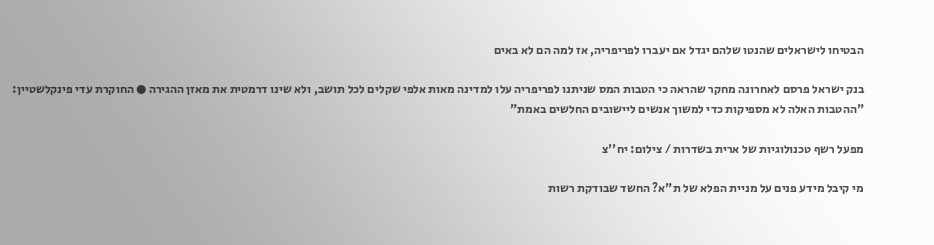הבטיחו לישראלים שהנטו שלהם יגדל אם יעברו לפריפריה, אז למה הם לא באים

בנק ישראל פרסם לאחרונה מחקר שהראה כי הטבות המס שניתנו לפריפריה עלו למדינה מאות אלפי שקלים לכל תושב, ולא שינו דרמטית את מאזן ההגירה ● החוקרת עדי פינקלשטיין: "ההטבות האלה לא מספיקות כדי למשוך אנשים ליישובים החלשים באמת"

מפעל רשף טכנולוגיות של ארית בשדרות / צילום: יח''צ

מי קיבל מידע פנים על מניית הפלא של ת"א? החשד שבודקת רשות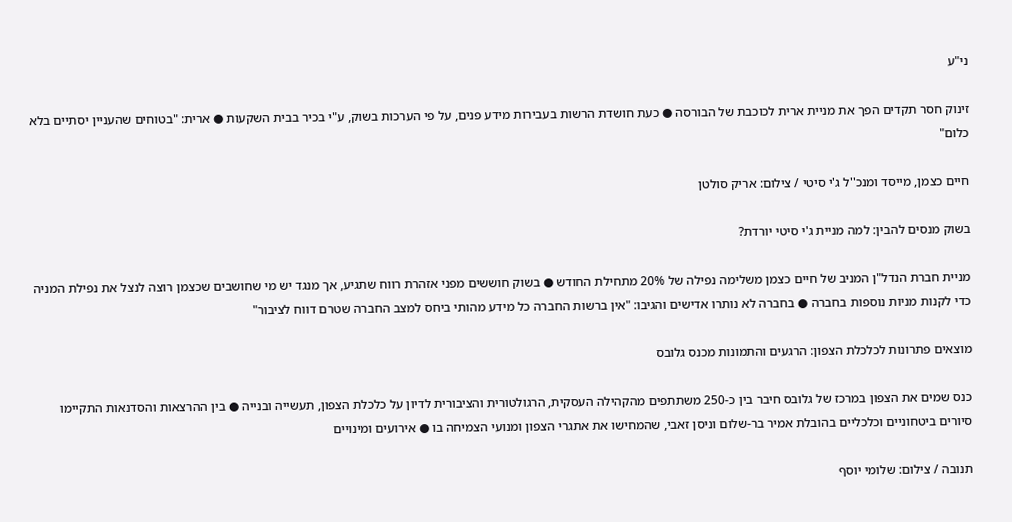ני"ע

זינוק חסר תקדים הפך את מניית ארית לכוכבת של הבורסה ● כעת חושדת הרשות בעבירות מידע פנים, על פי הערכות בשוק, ע"י בכיר בבית השקעות ● ארית: "בטוחים שהעניין יסתיים בלא כלום"

חיים כצמן, מייסד ומנכ''ל ג'י סיטי / צילום: אריק סולטן

בשוק מנסים להבין: למה מניית ג'י סיטי יורדת?

מניית חברת הנדל"ן המניב של חיים כצמן משלימה נפילה של 20% מתחילת החודש ● בשוק חוששים מפני אזהרת רווח שתגיע, אך מנגד יש מי שחושבים שכצמן רוצה לנצל את נפילת המניה כדי לקנות מניות נוספות בחברה ● בחברה לא נותרו אדישים והגיבו: "אין ברשות החברה כל מידע מהותי ביחס למצב החברה שטרם דווח לציבור"

מוצאים פתרונות לכלכלת הצפון: הרגעים והתמונות מכנס גלובס

כנס שמים את הצפון במרכז של גלובס חיבר בין כ-250 משתתפים מהקהילה העסקית, הרגולטורית והציבורית לדיון על כלכלת הצפון, תעשייה ובנייה ● בין ההרצאות והסדנאות התקיימו סיורים ביטחוניים וכלכליים בהובלת אמיר בר-שלום וניסן זאבי, שהמחישו את אתגרי הצפון ומנועי הצמיחה בו ● אירועים ומינויים

תנובה / צילום: שלומי יוסף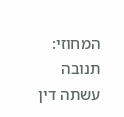המחוזי: תנובה עשתה דין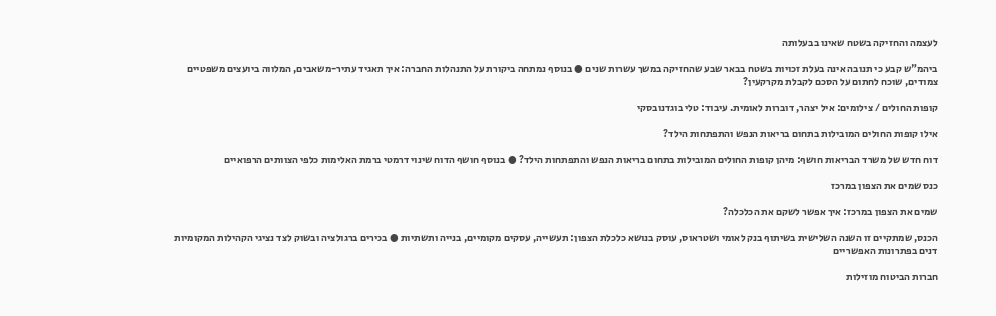לעצמה והחזיקה בשטח שאינו בבעלותה

ביהמ"ש קבע כי תנובה אינה בעלת זכויות בשטח בבאר שבע שהחזיקה במשך עשרות שנים ● בנוסף נמתחה ביקורת על התנהלות החברה: איך תאגיד עתיר-משאבים, המלווה ביועצים משפטיים צמודים, שוכח לחתום על הסכם לקבלת מקרקעין?

קופות החולים / צילומים: איל יצהר, דוברות לאומית. עיבוד: טלי בוגדנובסקי

אילו קופות החולים המובילות בתחום בריאות הנפש והתפתחות הילד?

דוח חדש של משרד הבריאות חושף: מיהן קופות החולים המובילות בתחום בריאות הנפש והתפתחות הילד? ● בנוסף חושף הדוח שינוי דרמטי ברמת האלימות כלפי הצוותים הרפואיים

כנס שמים את הצפון במרכז

שמים את הצפון במרכז: איך אפשר לשקם את הכלכלה?

הכנס, שמתקיים זו השנה השלישית בשיתוף בנק לאומי ושטראוס, עוסק בנושא כלכלת הצפון: תעשייה, עסקים מקומיים, בנייה ותשתיות ● בכירים ברגולציה ובשוק לצד נציגי הקהילות המקומיות דנים בפתרונות האפשריים

חברות הביטוח מוזילות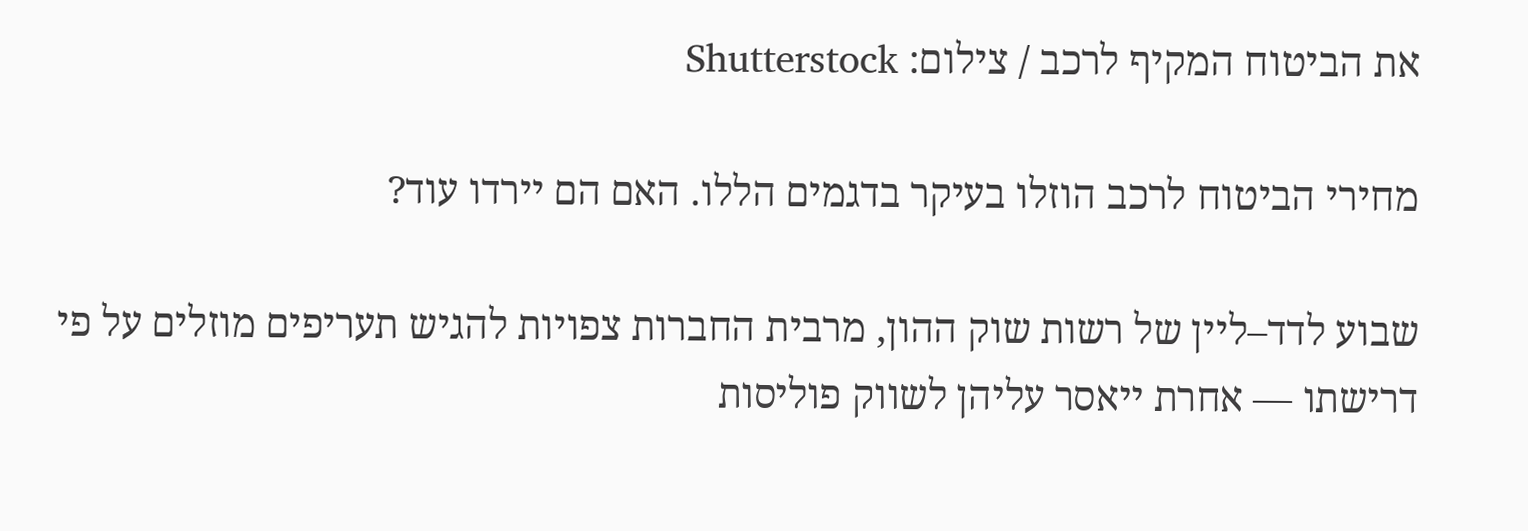את הביטוח המקיף לרכב / צילום: Shutterstock

מחירי הביטוח לרכב הוזלו בעיקר בדגמים הללו. האם הם יירדו עוד?

שבוע לדד–ליין של רשות שוק ההון, מרבית החברות צפויות להגיש תעריפים מוזלים על פי דרישתו — אחרת ייאסר עליהן לשווק פוליסות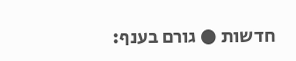חדשות ● גורם בענף: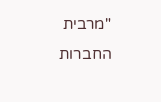"מרבית החברות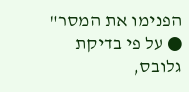הפנימו את המסר" ● על פי בדיקת גלובס,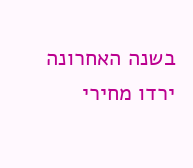בשנה האחרונה ירדו מחירי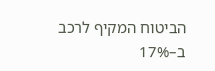הביטוח המקיף לרכב ב–17%